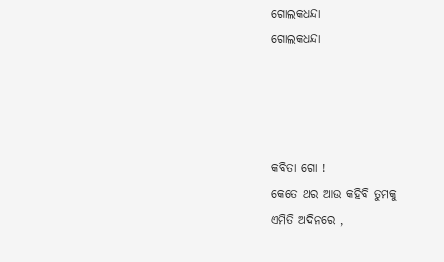ଗୋଲକଧନ୍ଦା
ଗୋଲକଧନ୍ଦା




କବିତା ଗୋ !
କେତେ ଥର ଆଉ କହିବି ତୁମକୁ
ଏମିତି ଅଦିନରେ ,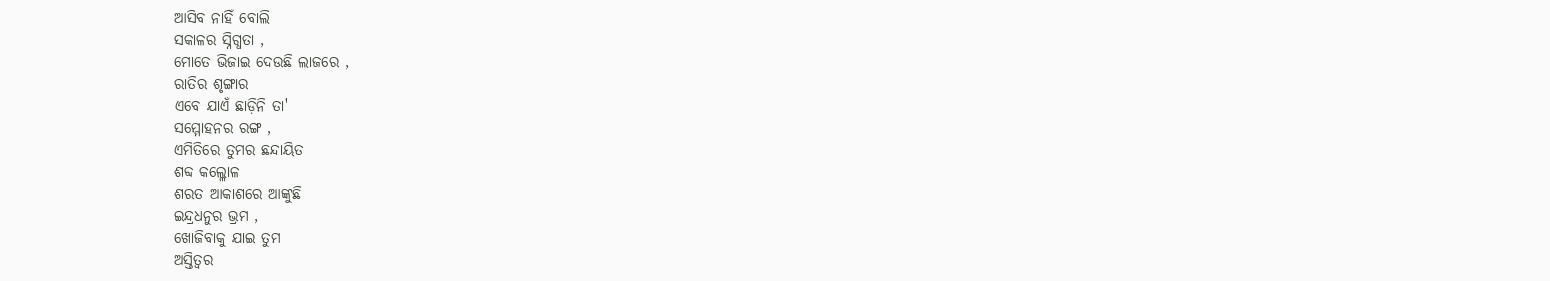ଆସିବ ନାହିଁ ବୋଲି
ସକାଳର ସ୍ନିଗ୍ଧତା ,
ମୋତେ ଭିଜାଇ ଦେଉଛି ଲାଜରେ ,
ରାତିର ଶୃଙ୍ଗାର
ଏବେ ଯାଏଁ ଛାଡ଼ିନି ତା'
ସମ୍ମୋହନର ରଙ୍ଗ ,
ଏମିତିରେ ତୁମର ଛନ୍ଦାୟିତ
ଶବ୍ଦ କଲ୍ଳୋଳ
ଶରତ ଆକାଶରେ ଆଙ୍କୁଛି
ଇନ୍ଦ୍ରଧନୁର ଭ୍ରମ ,
ଖୋଜିବାକୁ ଯାଇ ତୁମ
ଅସ୍ତିତ୍ବର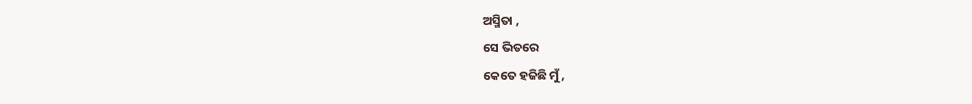ଅସ୍ମିତା ,
ସେ ଭିତରେ
କେତେ ହଜିଛି ମୁଁ ,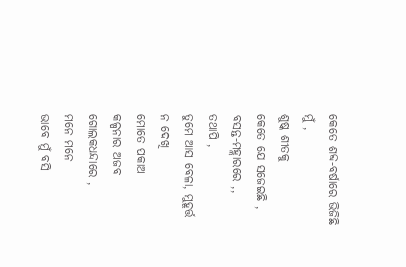କେତେ ଶବ୍ଦ-ବର୍ଷାରେ ଭିଜିଛି ମୁଁ ,
ଶୁଷ୍କ ଶୀତକୁ
କେତେ ଯେ ସଜେଇଛି ,
ବସନ୍ତ-ମହ୍ଲାରରେ ,,
ତଥାପି ,
ତୁମେ ଆସ ବେଳା, ମୁହୂର୍ତ୍ତ ନ ଦେଖି
ମୋତେ ପକାଅ
କଳ୍ପନାର ଅଜବ ଗୋଲକଧନ୍ଦାରେ ,
ମନେ ମନେ
ଭାବେ ମୁଁ ବସି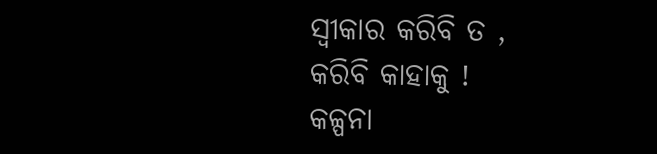ସ୍ଵୀକାର କରିବି ତ ,
କରିବି କାହାକୁ !
କଳ୍ପନା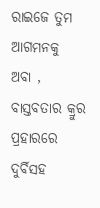ରାଇଜେ ତୁମ ଆଗମନକୁ
ଅବା ,
ବାସ୍ତବତାର କ୍ରୁର ପ୍ରହାରରେ
ଦୁର୍ବିସହ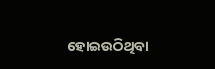ହୋଇଉଠିଥିବା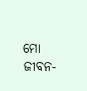ମୋ ଜୀବନ-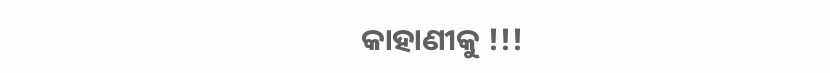କାହାଣୀକୁ !!!